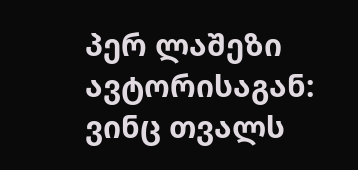პერ ლაშეზი
ავტორისაგან:
ვინც თვალს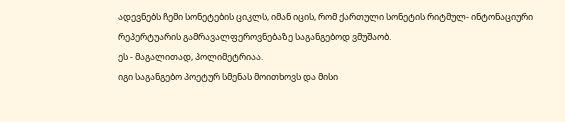ადევნებს ჩემი სონეტების ციკლს, იმან იცის, რომ ქართული სონეტის რიტმულ- ინტონაციური რეპერტუარის გამრავალფეროვნებაზე საგანგებოდ ვმუშაობ.
ეს - მაგალითად, პოლიმეტრიაა.
იგი საგანგებო პოეტურ სმენას მოითხოვს და მისი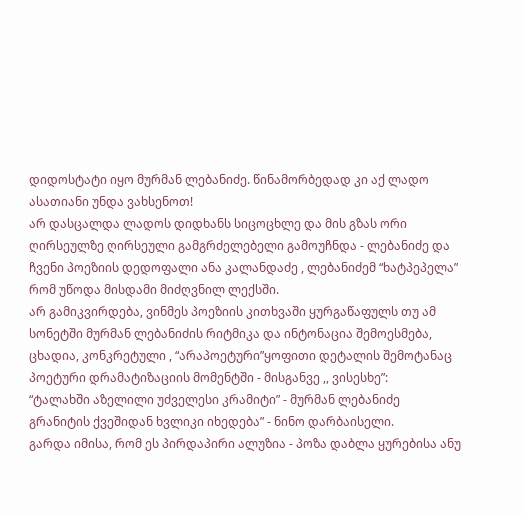დიდოსტატი იყო მურმან ლებანიძე. წინამორბედად კი აქ ლადო ასათიანი უნდა ვახსენოთ!
არ დასცალდა ლადოს დიდხანს სიცოცხლე და მის გზას ორი ღირსეულზე ღირსეული გამგრძელებელი გამოუჩნდა - ლებანიძე და ჩვენი პოეზიის დედოფალი ანა კალანდაძე , ლებანიძემ “ხატპეპელა” რომ უწოდა მისდამი მიძღვნილ ლექსში.
არ გამიკვირდება, ვინმეს პოეზიის კითხვაში ყურგაწაფულს თუ ამ სონეტში მურმან ლებანიძის რიტმიკა და ინტონაცია შემოესმება,
ცხადია, კონკრეტული , “არაპოეტური”ყოფითი დეტალის შემოტანაც პოეტური დრამატიზაციის მომენტში - მისგანვე ,, ვისესხე”:
“ტალახში აზელილი უძველესი კრამიტი” - მურმან ლებანიძე
გრანიტის ქვეშიდან ხვლიკი იხედება” - ნინო დარბაისელი.
გარდა იმისა, რომ ეს პირდაპირი ალუზია - პოზა დაბლა ყურებისა ანუ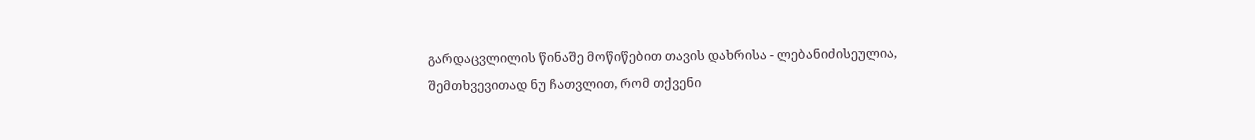გარდაცვლილის წინაშე მოწიწებით თავის დახრისა - ლებანიძისეულია,
შემთხვევითად ნუ ჩათვლით, რომ თქვენი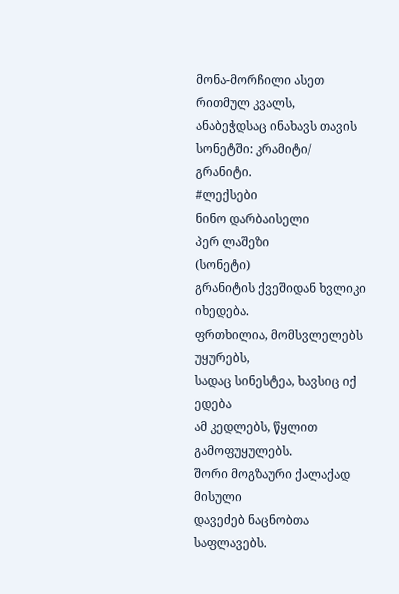მონა-მორჩილი ასეთ რითმულ კვალს, ანაბეჭდსაც ინახავს თავის სონეტში: კრამიტი/ გრანიტი.
#ლექსები
ნინო დარბაისელი
პერ ლაშეზი
(სონეტი)
გრანიტის ქვეშიდან ხვლიკი იხედება.
ფრთხილია, მომსვლელებს უყურებს,
სადაც სინესტეა, ხავსიც იქ ედება
ამ კედლებს, წყლით გამოფუყულებს.
შორი მოგზაური ქალაქად მისული
დავეძებ ნაცნობთა საფლავებს.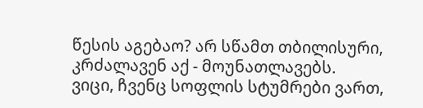წესის აგებაო? არ სწამთ თბილისური,
კრძალავენ აქ - მოუნათლავებს.
ვიცი, ჩვენც სოფლის სტუმრები ვართ,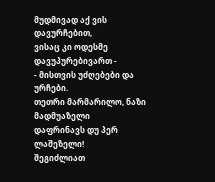მუდმივად აქ ვის დავურჩებით,
ვისაც კი ოდესმე დავუპურებივართ -
- მისთვის უძღებები და ურჩები.
თეთრი მარმარილო, ნაზი მადმუაზელი
დაფრინავს დუ პერ ლაშეზელი!
შეგიძლიათ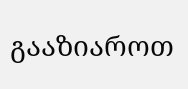გააზიაროთ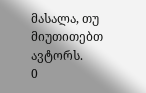მასალა, თუ მიუთითებთ ავტორს.
0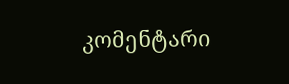კომენტარი